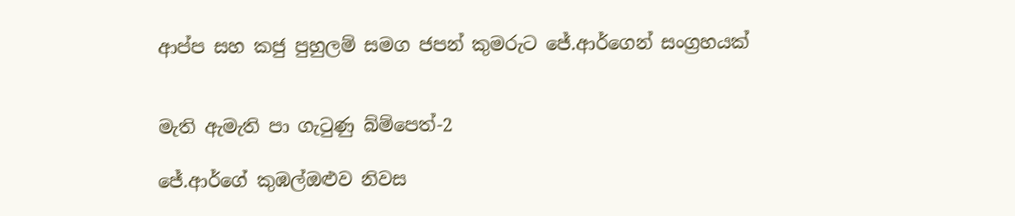ආප්ප සහ කජු පුහුලම් සමග ජපන් කුමරුට ජේ.ආර්ගෙන් සංග්‍රහයක්


මැති ඇමැති පා ගැටුණු බ්ම්පෙත්-2

ජේ.ආර්ගේ කුඹල්ඔළුව නිවස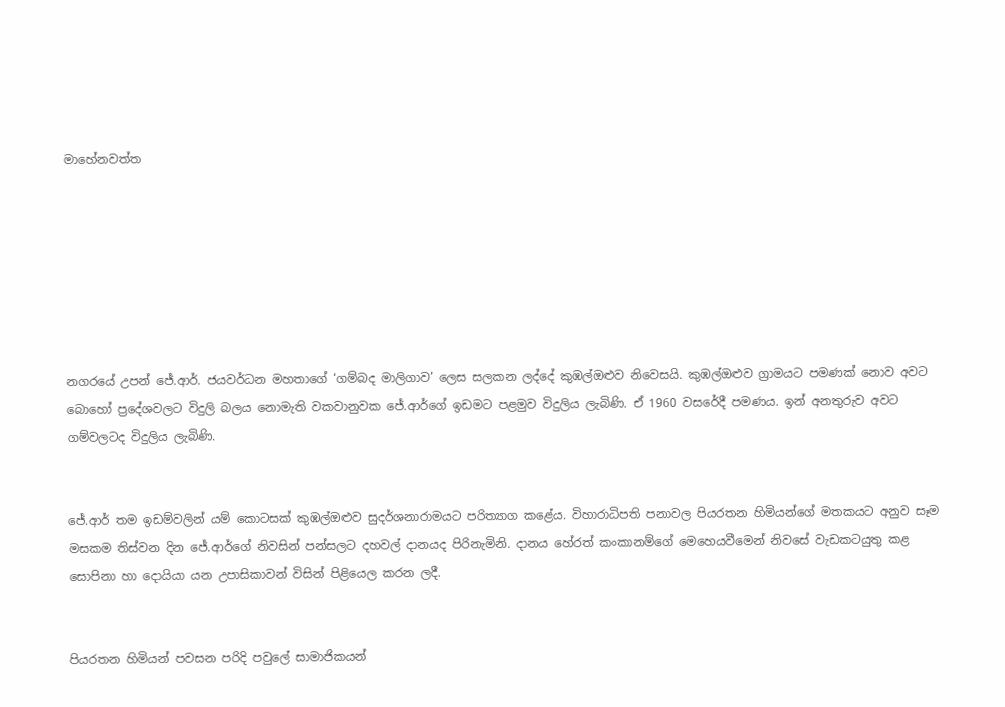මාහේනවත්ත







නගරයේ උපන් ජේ.ආර්. ජයවර්ධන මහතාගේ ‘ගම්බද මාලිගාව’ ලෙස සලකන ලද්දේ කුඹල්ඔළුව නිවෙසයි. කුඹල්ඔළුව ග්‍රාමයට පමණක් නොව අවට බොහෝ ප්‍රදේශවලට විදුලි බලය නොමැති වකවානුවක ජේ.ආර්ගේ ඉඩමට පළමුව විදුලිය ලැබිණි. ඒ 1960 වසරේදී පමණය. ඉන් අනතුරුව අවට ගම්වලටද විදුලිය ලැබිණි.


ජේ.ආර් තම ඉඩම්වලින් යම් කොටසක් කුඹල්ඔළුව සුදර්ශනාරාමයට පරිත්‍යාග කළේය. විහාරාධිපති පනාවල පියරතන හිමියන්ගේ මතකයට අනුව සෑම මසකම තිස්වන දින ජේ.ආර්ගේ නිවසින් පන්සලට දහවල් දානයද පිරිනැමිනි. දානය හේරත් කංකානම්ගේ මෙහෙයවීමෙන් නිවසේ වැඩකටයුතු කළ සොපිනා හා දොයියා යන උපාසිකාවන් විසින් පිළියෙල කරන ලදී.


පියරතන හිමියන් පවසන පරිදි පවුලේ සාමාජිකයන්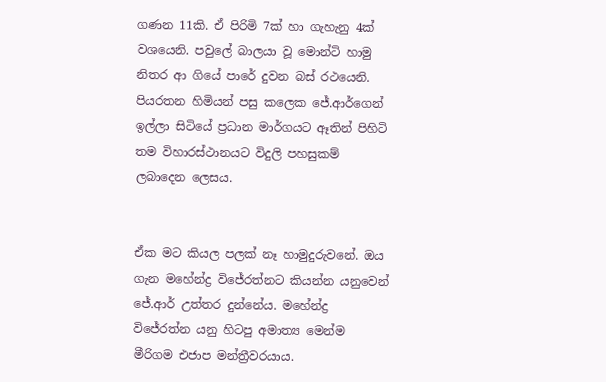ගණන 11කි. ඒ පිරිමි 7ක් හා ගැහැනු 4ක් වශයෙනි. පවුලේ බාලයා වූ මොන්ටි හාමු නිතර ආ ගියේ පාරේ දුවන බස් රථයෙනි. පියරතන හිමියන් පසු කලෙක ජේ.ආර්ගෙන් ඉල්ලා සිටියේ ප්‍රධාන මාර්ගයට ඈතින් පිහිටි තම විහාරස්ථානයට විදුලි පහසුකම් ලබාදෙන ලෙසය.


ඒක මට කියල පලක් නෑ හාමුදුරුවනේ. ඔය ගැන මහේන්ද්‍ර විජේරත්නට කියන්න යනුවෙන් ජේ.ආර් උත්තර දුන්නේය. මහේන්ද්‍ර විජේරත්න යනු හිටපු අමාත්‍ය මෙන්ම මීරිගම එජාප මන්ත්‍රීවරයාය.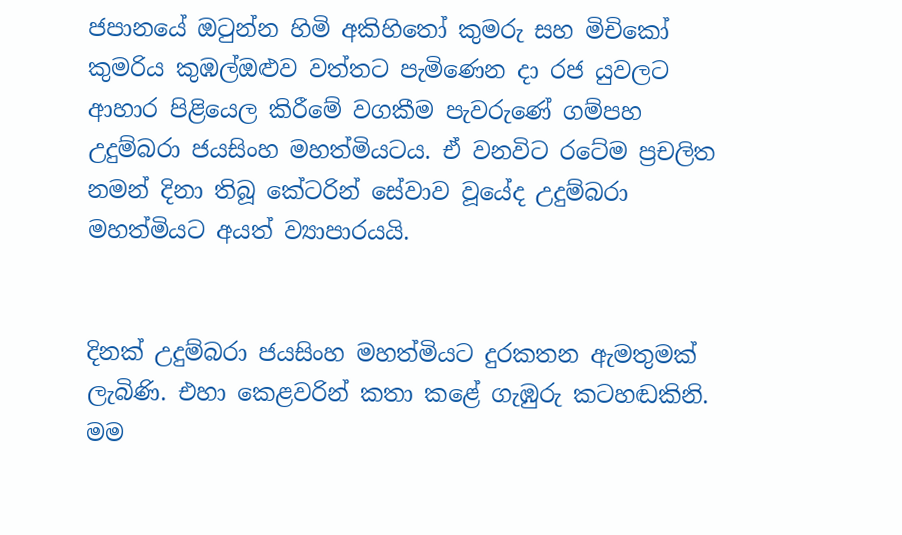ජපානයේ ඔටුන්න හිමි අකිහිතෝ කුමරු සහ මිචිකෝ කුමරිය කුඹල්ඔළුව වත්තට පැමිණෙන දා රජ යුවලට ආහාර පිළියෙල කිරීමේ වගකීම පැවරුණේ ගම්පහ උදුම්බරා ජයසිංහ මහත්මියටය. ඒ වනවිට රටේම ප්‍රචලිත නමන් දිනා තිබූ කේටරින් සේවාව වූයේද උදුම්බරා මහත්මියට අයත් ව්‍යාපාරයයි.


දිනක් උදුම්බරා ජයසිංහ මහත්මියට දුරකතන ඇමතුමක් ලැබිණි. එහා කෙළවරින් කතා කළේ ගැඹුරු කටහඬකිනි. මම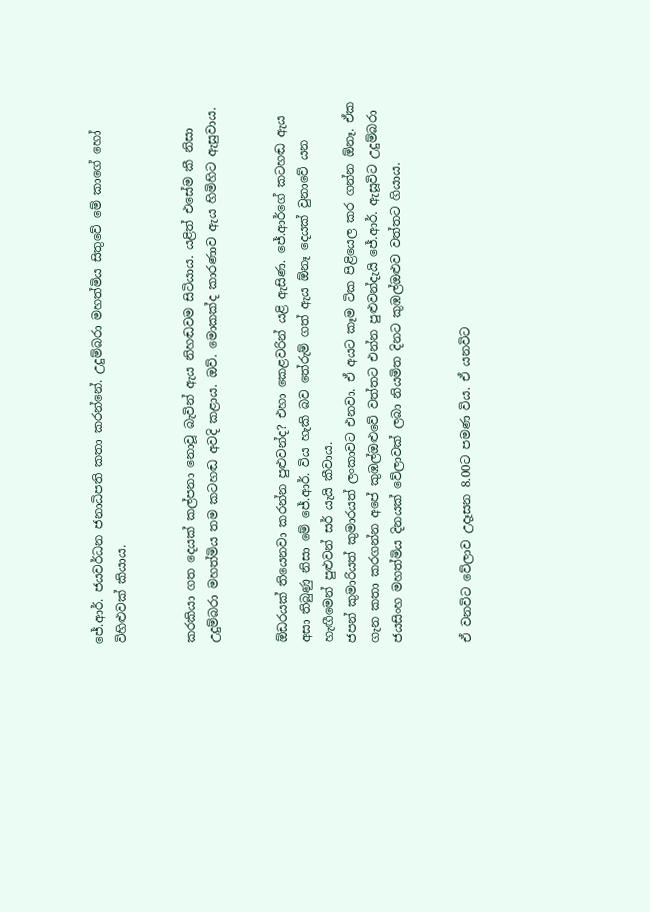ජේ.ආර්. ජයවර්ධන ජනාධිපති කතා කරන්නේ. උදුම්බරා මහත්මිය සිතුවේ මේ කාගේ හෝ විහිළුවක් කියාය.


කරකියා ගත දෙයක් කල්පනා නොවූ බැවින් ඇය නිහඬවම සිටියාය. යළිත් එසේම කී නිසා උදුම්බරා මහත්මිය තම කටහඬ අවදි කළාය. ඔව්. මොකක්ද කාරණාව ඇය හිමිහිට ඇසුවාය.


ඕඩරයක් තියෙනවා කරන්න පුළුවන්ද? එහා කෙළවරින් යළි ඇසිණ. ජේ.ආර්ගේ කටහඬ ඇය අසා තිබුණු නිසා මේ ජේ.ආර්. විය හැකි බව තේරුම් ගත් ඇය ඕනෑ දෙයක් වුනාවේ යන හැඟීමෙන් පුළුවන් සර් යැයි කීවාය.
ජපන් කුමාරියත් කුමාරයත් ලංකාවට එනවා. ඒ අයට කෑම ටික පිළියෙල කර ගන්න ඕනෑ. ඒක ගැන කතා කරගන්න අපේ කුඹල්ඔළුවේ වත්තට එන්න පුළුවන්දැයි ජේ.ආර්. ඇසූවිට උදුම්බරා ජයසිංහ මහත්මිය දිනයක් වේලාවක් ලබා නියමිත දිනට කුඹල්ඔළුව වත්තට ගියාය.


ඒ වනවිට වේලාව උදෑසන 8.00ට පමණ විය. ඒ යනවිට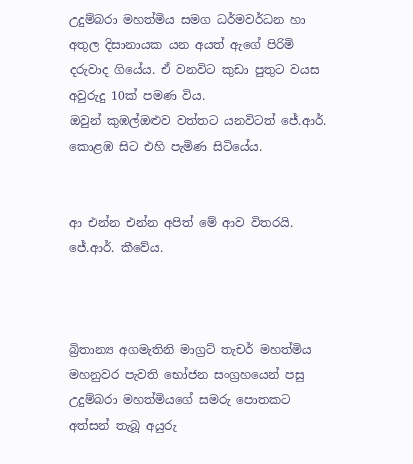උදුම්බරා මහත්මිය සමග ධර්මවර්ධන හා අතුල දිසානායක යන අයත් ඇගේ පිරිමි දරුවාද ගියේය. ඒ වනවිට කුඩා පුතුට වයස අවුරුදු 10ක් පමණ විය.
ඔවුන් කුඹල්ඔළුව වත්තට යනවිටත් ජේ.ආර්. කොළඹ සිට එහි පැමිණ සිටියේය.


ආ එන්න එන්න අපිත් මේ ආව විතරයි. ජේ.ආර්. කීවේය.



බ්‍රිතාන්‍ය අගමැතිනි මාග්‍රට් තැචර් මහත්මිය මහනුවර පැවති භෝජන සංග්‍රහයෙන් පසු උදුම්බරා මහත්මියගේ සමරු පොතකට අත්සන් තැබූ අයුරු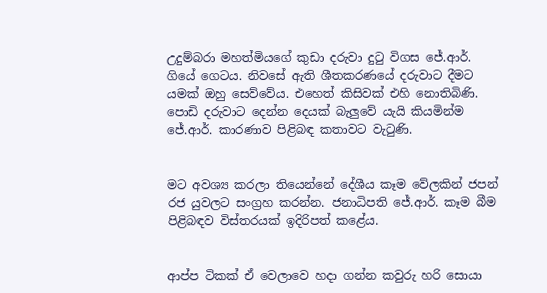උදුම්බරා මහත්මියගේ කුඩා දරුවා දුටු විගස ජේ.ආර්. ගියේ ගෙටය. නිවසේ ඇති ශීතකරණයේ දරුවාට දීමට යමක් ඔහු සෙව්වේය. එහෙත් කිසිවක් එහි නොතිබිණි. පොඩි දරුවාට දෙන්න දෙයක් බැලුවේ යැයි කියමින්ම ජේ.ආර්. කාරණාව පිළිබඳ කතාවට වැටුණි.


මට අවශ්‍ය කරලා තියෙන්නේ දේශීය කෑම වේලකින් ජපන් රජ යුවලට සංග්‍රහ කරන්න. ජනාධිපති ජේ.ආර්. කෑම බීම පිළිබඳව විස්තරයක් ඉදිරිපත් කළේය.


ආප්ප ටිකක් ඒ වෙලාවෙ හදා ගන්න කවුරු හරි සොයා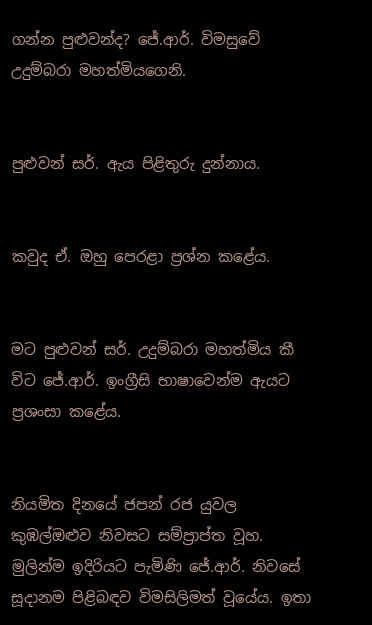ගන්න පුළුවන්ද? ජේ.ආර්. විමසුවේ උදුම්බරා මහත්මියගෙනි.


පුළුවන් සර්. ඇය පිළිතුරු දුන්නාය.


කවුද ඒ. ඔහු පෙරළා ප්‍රශ්න කළේය.


මට පුළුවන් සර්. උදුම්බරා මහත්මිය කී විට ජේ.ආර්. ඉංග්‍රීසි භාෂාවෙන්ම ඇයට ප්‍රශංසා කළේය.


නියමිත දිනයේ ජපන් රජ යුවල කුඹල්ඔළුව නිවසට සම්ප්‍රාප්ත වූහ. මුලින්ම ඉදිරියට පැමිණි ජේ.ආර්. නිවසේ සූදානම පිළිබඳව විමසිලිමත් වූයේය. ඉතා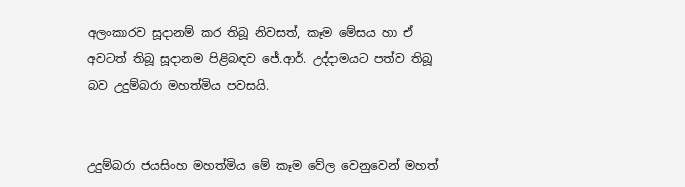අලංකාරව සූදානම් කර තිබූ නිවසත්, කෑම මේසය හා ඒ අවටත් තිබූ සූදානම පිළිබඳව ජේ.ආර්. උද්දාමයට පත්ව තිබූ බව උදුම්බරා මහත්මිය පවසයි.


උදුම්බරා ජයසිංහ මහත්මිය මේ කෑම වේල වෙනුවෙන් මහත්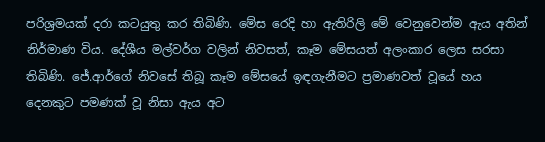පරිශ්‍රමයක් දරා කටයුතු කර තිබිණි. මේස රෙදි හා ඇතිරිලි මේ වෙනුවෙන්ම ඇය අතින් නිර්මාණ විය. දේශීය මල්වර්ග වලින් නිවසත්, කෑම මේසයත් අලංකාර ලෙස සරසා තිබිණි. ජේ.ආර්ගේ නිවසේ තිබූ කෑම මේසයේ ඉඳගැනීමට ප්‍රමාණවත් වූයේ හය දෙනකුට පමණක් වූ නිසා ඇය අට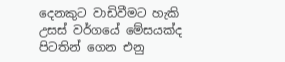දෙනකුට වාඩිවීමට හැකි උසස් වර්ගයේ මේසයක්ද පිටතින් ගෙන එනු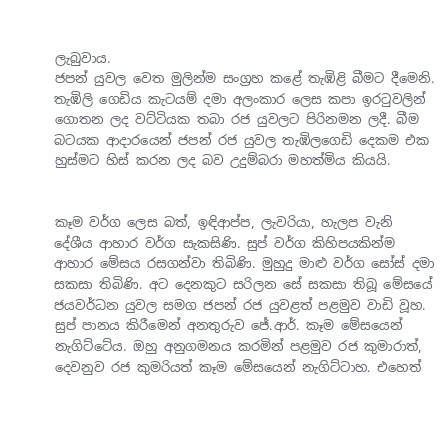ලැබුවාය.
ජපන් යුවල වෙත මුලින්ම සංග්‍රහ කළේ තැඹිළි බීමට දීමෙනි. තැඹිලි ගෙඩිය කැටයම් දමා අලංකාර ලෙස කපා ඉරටුවලින් ගොතන ලද වට්ටියක තබා රජ යුවලට පිරිනමන ලදී. බීම බටයක ආදාරයෙන් ජපන් රජ යුවල තැඹිලගෙඩි දෙකම එක හුස්මට හිස් කරන ලද බව උදුම්බරා මහත්මිය කියයි.


කෑම වර්ග ලෙස බත්, ඉඳිආප්ප, ලැවරියා, හැලප වැනි දේශීය ආහාර වර්ග සැකසිණි. සුප් වර්ග කිහිපයකින්ම ආහාර මේසය රසගන්වා තිබිණි. මුහුදු මාළු වර්ග සෝස් දමා සකසා තිබිණි. අට දෙනකුට සරිලන සේ සකසා තිබූ මේසයේ ජයවර්ධන යුවල සමග ජපන් රජ යුවළත් පළමුව වාඩි වූහ. සුප් පානය කිරීමෙන් අනතුරුව ජේ.ආර්. කෑම මේසයෙන් නැගිට්ටේය. ඔහු අනුගමනය කරමින් පළමුව රජ කුමාරාත්, දෙවනුව රජ කුමරියත් කෑම මේසයෙන් නැගිට්ටාහ. එහෙත්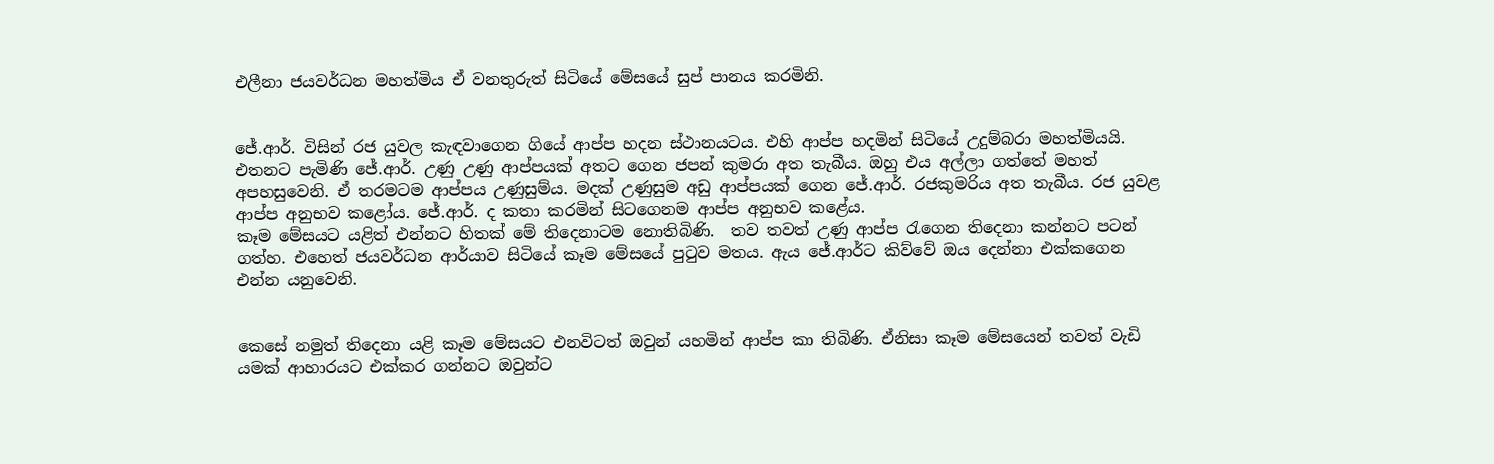එලීනා ජයවර්ධන මහත්මිය ඒ වනතුරුත් සිටියේ මේසයේ සුප් පානය කරමිනි.


ජේ.ආර්. විසින් රජ යුවල කැඳවාගෙන ගියේ ආප්ප හදන ස්ථානයටය. එහි ආප්ප හදමින් සිටියේ උදුම්බරා මහත්මියයි. එතනට පැමිණි ජේ.ආර්. උණු උණු ආප්පයක් අතට ගෙන ජපන් කුමරා අත තැබීය. ඔහු එය අල්ලා ගත්තේ මහත් අපහසුවෙනි. ඒ තරමටම ආප්පය උණුසුම්ය. මදක් උණුසුම අඩු ආප්පයක් ගෙන ජේ.ආර්. රජකුමරිය අත තැබීය. රජ යුවළ ආප්ප අනුභව කළෝය. ජේ.ආර්. ද කතා කරමින් සිටගෙනම ආප්ප අනුභව කළේය.
කෑම මේසයට යළිත් එන්නට හිතක් මේ තිදෙනාටම නොතිබිණි.  තව තවත් උණු ආප්ප රැගෙන තිදෙනා කන්නට පටන් ගත්හ. එහෙත් ජයවර්ධන ආර්යාව සිටියේ කෑම මේසයේ පුටුව මතය. ඇය ජේ.ආර්ට කිව්වේ ඔය දෙන්නා එක්කගෙන එන්න යනුවෙනි.


කෙසේ නමුත් තිදෙනා යළි කෑම මේසයට එනවිටත් ඔවුන් යහමින් ආප්ප කා තිබිණි. ඒනිසා කෑම මේසයෙන් තවත් වැඩි යමක් ආහාරයට එක්කර ගන්නට ඔවුන්ට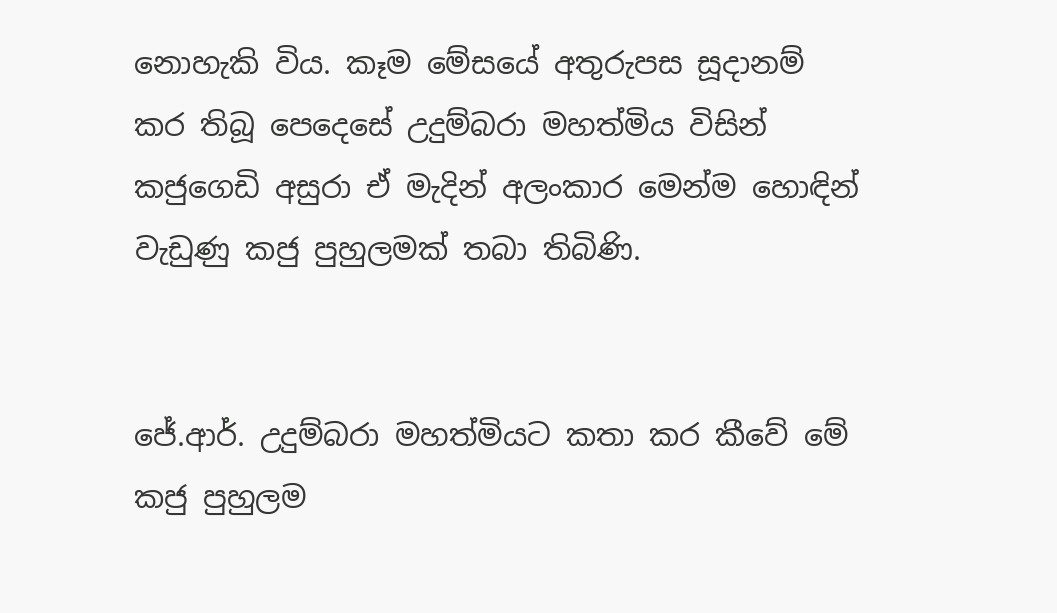නොහැකි විය. කෑම මේසයේ අතුරුපස සූදානම් කර තිබූ පෙදෙසේ උදුම්බරා මහත්මිය විසින් කජුගෙඩි අසුරා ඒ මැදින් අලංකාර මෙන්ම හොඳින් වැඩුණු කජු පුහුලමක් තබා තිබිණි.


ජේ.ආර්. උදුම්බරා මහත්මියට කතා කර කීවේ මේ කජු පුහුලම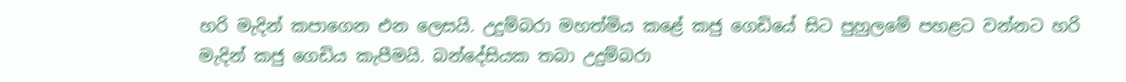හරි මැදින් කපාගෙන එන ලෙසයි. උදුම්බරා මහත්මිය කළේ කජු ගෙඩියේ සිට පුහුලමේ පහළට වන්නට හරි මැදින් කජු ගෙඩිය කැපීමයි. බන්දේසියක තබා උදුම්බරා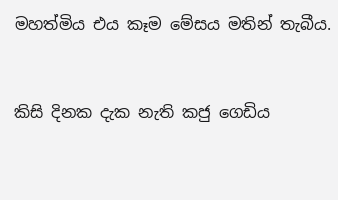මහත්මිය එය කෑම මේසය මතින් තැබීය.


කිසි දිනක දැක නැති කජු ගෙඩිය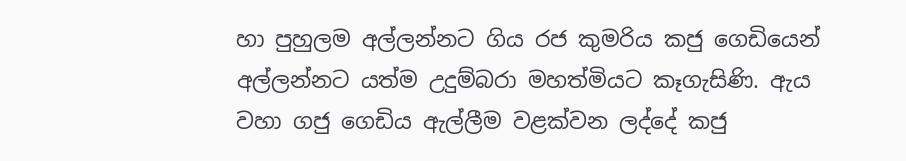හා පුහුලම අල්ලන්නට ගිය රජ කුමරිය කජු ගෙඩියෙන් අල්ලන්නට යත්ම උදුම්බරා මහත්මියට කෑගැසිණි. ඇය වහා ගජු ගෙඩිය ඇල්ලීම වළක්වන ලද්දේ කජු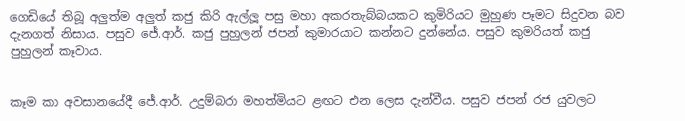ගෙඩියේ තිබූ අලුත්ම අලුත් කජු කිරි ඇල්ලූ පසු මහා අකරතැබ්බයකට කුමිරියට මුහුණ පෑමට සිදුවන බව දැනගත් නිසාය. පසුව ජේ.ආර්. කජු පුහුලන් ජපන් කුමාරයාට කන්නට දුන්නේය. පසුව කුමරියත් කජු පුහුලන් කෑවාය.


කෑම කා අවසානයේදී ජේ.ආර්. උදුම්බරා මහත්මියට ළඟට එන ලෙස දැන්වීය. පසුව ජපන් රජ යුවලට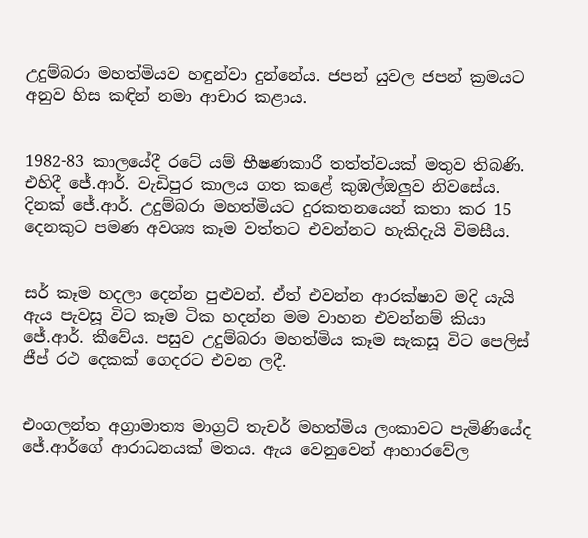උදුම්බරා මහත්මියව හඳුන්වා දුන්නේය. ජපන් යුවල ජපන් ක්‍රමයට අනුව හිස කඳින් නමා ආචාර කළාය.


1982-83 කාලයේදී රටේ යම් භීෂණකාරී තත්ත්වයක් මතුව තිබණි. එහිදී ජේ.ආර්. වැඩිපුර කාලය ගත කළේ කුඹල්ඔලුව නිවසේය. දිනක් ජේ.ආර්. උදුම්බරා මහත්මියට දුරකතනයෙන් කතා කර 15 දෙනකුට පමණ අවශ්‍ය කෑම වත්තට එවන්නට හැකිදැයි විමසීය.


සර් කෑම හදලා දෙන්න පුළුවන්. ඒත් එවන්න ආරක්ෂාව මදි යැයි ඇය පැවසූ විට කෑම ටික හදන්න මම වාහන එවන්නම් කියා ජේ.ආර්. කීවේය. පසුව උදුම්බරා මහත්මිය කෑම සැකසූ විට පෙලිස් ජීප් රථ දෙකක් ගෙදරට එවන ලදී.


එංගලන්ත අග්‍රාමාත්‍ය මාග්‍රට් තැචර් මහත්මිය ලංකාවට පැමිණියේද ජේ.ආර්ගේ ආරාධනයක් මතය. ඇය වෙනුවෙන් ආහාරවේල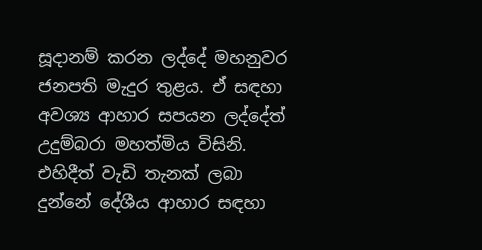සූදානම් කරන ලද්දේ මහනුවර ජනපති මැදුර තුළය. ඒ සඳහා අවශ්‍ය ආහාර සපයන ලද්දේත් උදුම්බරා මහත්මිය විසිනි. එහිදීත් වැඩි තැනක් ලබා දුන්නේ දේශීය ආහාර සඳහා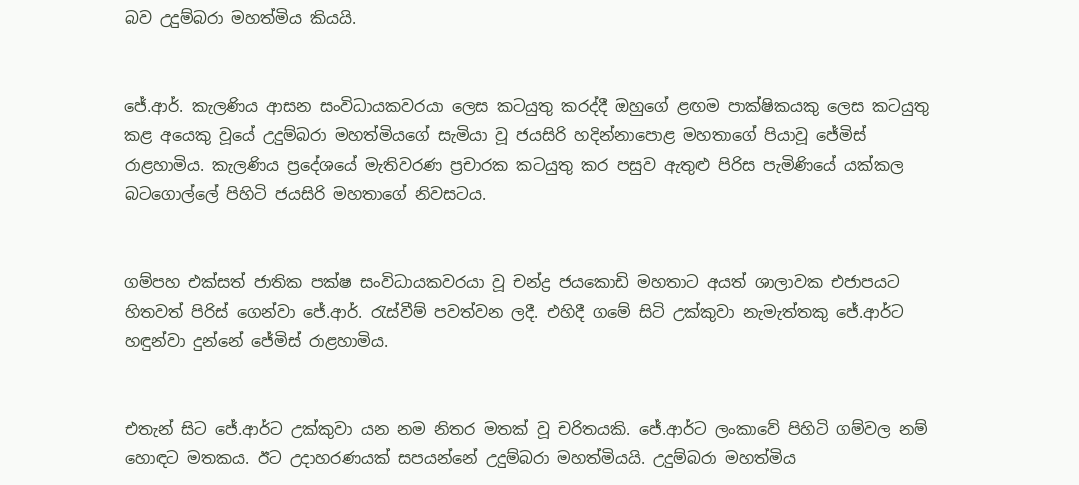බව උදුම්බරා මහත්මිය කියයි.


ජේ.ආර්. කැලණිය ආසන සංවිධායකවරයා ලෙස කටයුතු කරද්දී ඔහුගේ ළඟම පාක්ෂිකයකු ලෙස කටයුතු කළ අයෙකු වූයේ උදුම්බරා මහත්මියගේ සැමියා වූ ජයසිරි හදින්නාපොළ මහතාගේ පියාවූ ජේමිස් රාළහාමිය. කැලණිය ප්‍රදේශයේ මැතිවරණ ප්‍රචාරක කටයුතු කර පසුව ඇතුළු පිරිස පැමිණියේ යක්කල බටගොල්ලේ පිහිටි ජයසිරි මහතාගේ නිවසටය.


ගම්පහ එක්සත් ජාතික පක්ෂ සංවිධායකවරයා වූ චන්ද්‍ර ජයකොඩි මහතාට අයත් ශාලාවක එජාපයට හිතවත් පිරිස් ගෙන්වා ජේ.ආර්. රැස්වීම් පවත්වන ලදී. එහිදී ගමේ සිටි උක්කුවා නැමැත්තකු ජේ.ආර්ට හඳුන්වා දුන්නේ ජේමිස් රාළහාමිය.


එතැන් සිට ජේ.ආර්ට උක්කුවා යන නම නිතර මතක් වූ චරිතයකි. ජේ.ආර්ට ලංකාවේ පිහිටි ගම්වල නම් හොඳට මතකය. ඊට උදාහරණයක් සපයන්නේ උදුම්බරා මහත්මියයි. උදුම්බරා මහත්මිය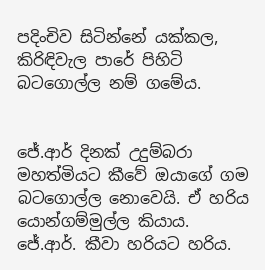පදිංචිව සිටින්නේ යක්කල, කිරිඳිවැල පාරේ පිහිටි බටගොල්ල නම් ගමේය.


ජේ.ආර් දිනක් උදුම්බරා මහත්මියට කීවේ ඔයාගේ ගම බටගොල්ල නොවෙයි. ඒ හරිය යොන්ගම්මුල්ල කියාය. ජේ.ආර්. කීවා හරියට හරිය.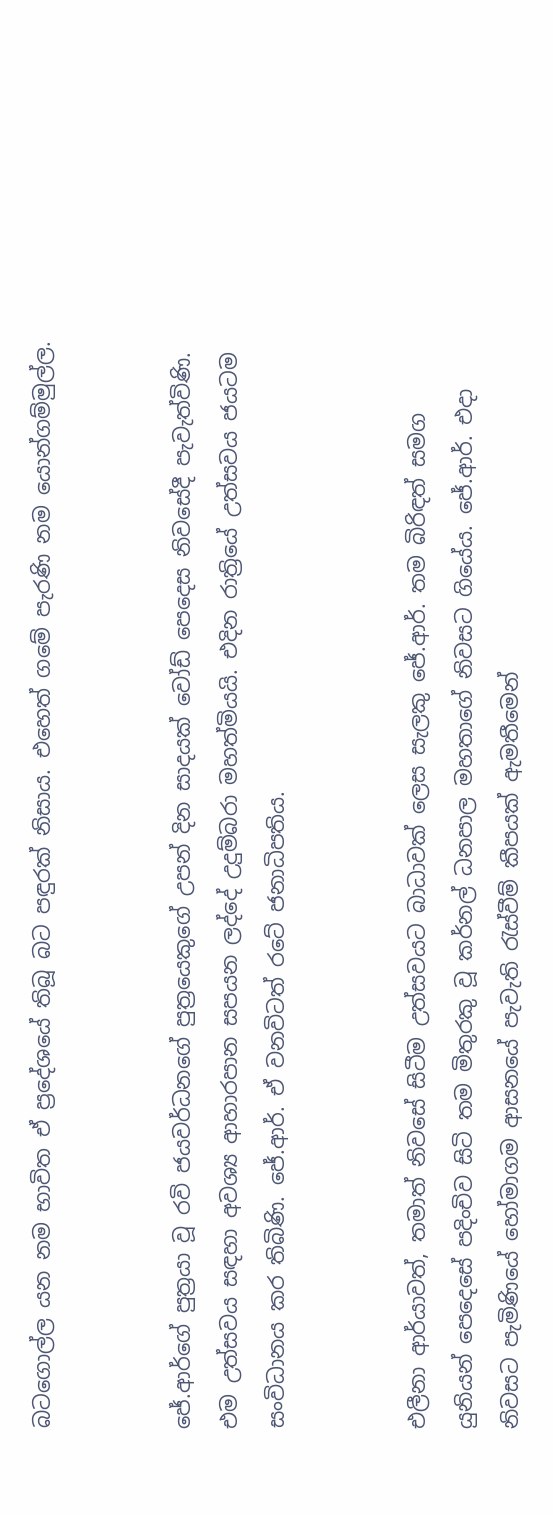බටගොල්ල යන නම භාවිත ඒ ප්‍රදේශයේ තිබූ බට පඳුරක් නිසාය. එහෙත් ගමේ පැරණි නම යොන්ගම්මුල්ල.


ජේ.ආර්ගේ පුත්‍රයා වූ රවි ජයවර්ධනගේ පුත්‍රයෙකුගේ උපන් දින සාදයක් වෝඩ් පෙදෙස නිවසේදී පැවැත්විණි. එම උත්සවය සඳහා අවශ්‍ය ආහාරපාන සපයන ලද්දේ උදුම්බරා මහත්මියයි. එදින රාත්‍රියේ උත්සවය ජයටම සංවිධානය කර තිබිණි. ජේ.ආර්. ඒ වනවිටත් රටේ ජනාධිපතිය.


එලීනා ආර්යාවත්, තමාත් නිවසේ සිටීම උත්සවයට බාධාවක් ලෙස සැලකු ජේ.ආර්. තම බිරිඳත් සමග යුනියන් පෙදෙසේ පදිංචිව සිටි තම මිතුරකු වූ කර්නල් ධනපාල මහතාගේ නිවසට ගියේය. ජේ.ආර්. එදා නිවසට පැමිණියේ හෝමාගම ආසනයේ පැවැති රැස්වීම් කීපයක් ඇමතීමෙන්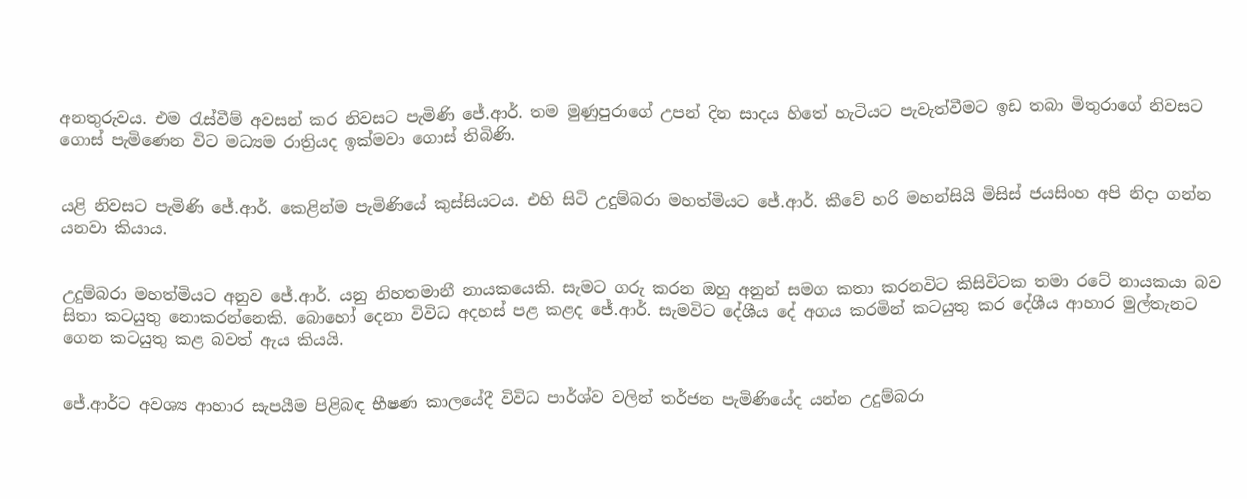අනතුරුවය. එම රැස්වීම් අවසන් කර නිවසට පැමිණි ජේ.ආර්. තම මුණුපුරාගේ උපන් දින සාදය හිතේ හැටියට පැවැත්වීමට ඉඩ තබා මිතුරාගේ නිවසට ගොස් පැමිණෙන විට මධ්‍යම රාත්‍රියද ඉක්මවා ගොස් තිබිණි.


යළි නිවසට පැමිණි ජේ.ආර්. කෙළින්ම පැමිණියේ කුස්සියටය. එහි සිටි උදුම්බරා මහත්මියට ජේ.ආර්. කීවේ හරි මහන්සියි මිසිස් ජයසිංහ අපි නිදා ගන්න යනවා කියාය.


උදුම්බරා මහත්මියට අනුව ජේ.ආර්. යනු නිහතමානී නායකයෙකි. සැමට ගරු කරන ඔහු අනුන් සමග කතා කරනවිට කිසිවිටක තමා රටේ නායකයා බව සිතා කටයුතු නොකරන්නෙකි. බොහෝ දෙනා විවිධ අදහස් පළ කළද ජේ.ආර්. සැමවිට දේශීය දේ අගය කරමින් කටයුතු කර දේශීය ආහාර මුල්තැනට ගෙන කටයුතු කළ බවත් ඇය කියයි.


ජේ.ආර්ට අවශ්‍ය ආහාර සැපයීම පිළිබඳ භීෂණ කාලයේදී විවිධ පාර්ශ්ව වලින් තර්ජන පැමිණියේද යන්න උදුම්බරා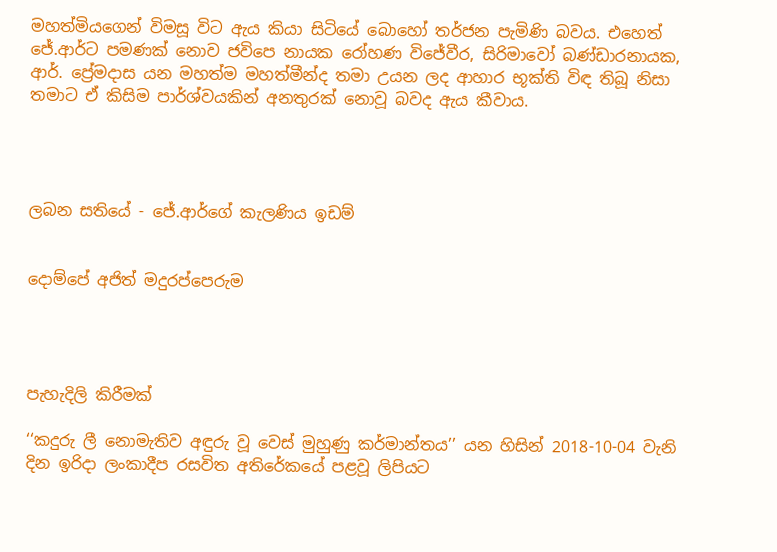මහත්මියගෙන් විමසූ විට ඇය කියා සිටියේ බොහෝ තර්ජන පැමිණි බවය. එහෙත් ජේ.ආර්ට පමණක් නොව ජවිපෙ නායක රෝහණ විජේවීර, සිරිමාවෝ බණ්ඩාරනායක, ආර්. ප්‍රේමදාස යන මහත්ම මහත්මීන්ද තමා උයන ලද ආහාර භූක්ති විඳ තිබූ නිසා තමාට ඒ කිසිම පාර්ශ්වයකින් අනතුරක් නොවූ බවද ඇය කීවාය.




ලබන සතියේ - ජේ.ආර්ගේ කැලණිය ඉඩම්


දොම්පේ අජිත් මදුරප්පෙරුම




පැහැදිලි කිරීමක්

‘‘කදුරු ලී නොමැතිව අඳුරු වූ වෙස් මුහුණු කර්මාන්තය’’ යන හිසින් 2018-10-04 වැනි දින ඉරිදා ලංකාදීප රසවිත අතිරේකයේ පළවූ ලිපියට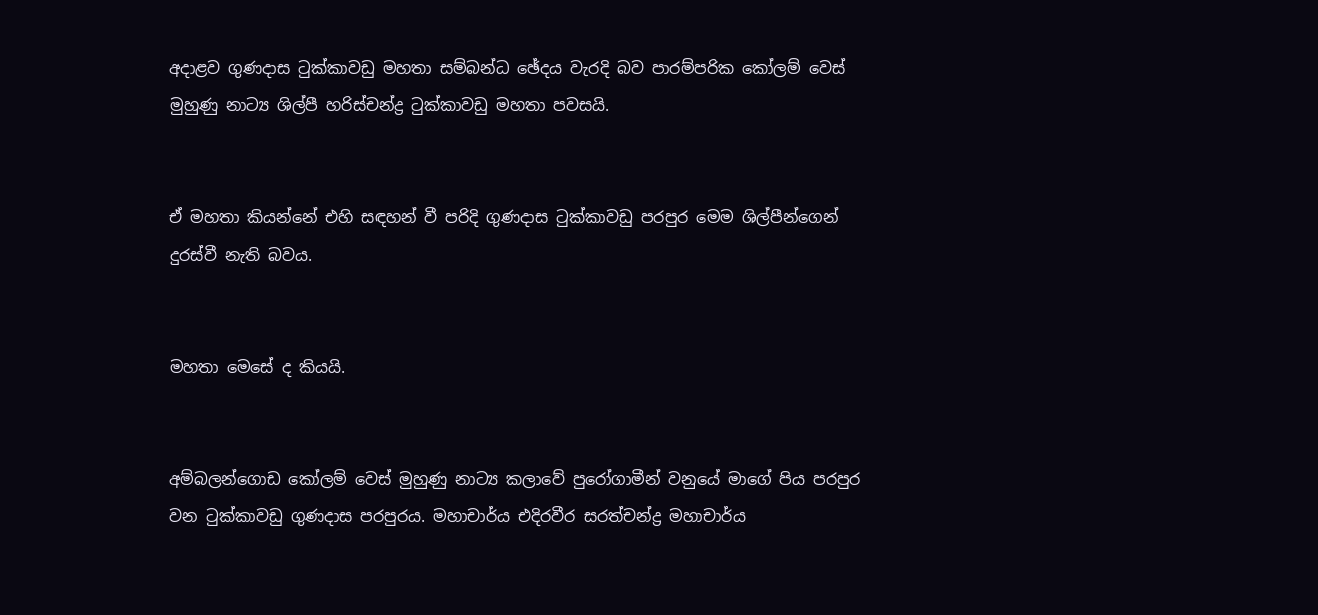අදාළව ගුණදාස ටුක්කාවඩු මහතා සම්බන්ධ ඡේදය වැරදි බව පාරම්පරික කෝලම් වෙස් මුහුණු නාට්‍ය ශිල්පී හරිස්චන්ද්‍ර ටුක්කාවඩු මහතා පවසයි.


ඒ මහතා කියන්නේ එහි සඳහන් වී පරිදි ගුණදාස ටුක්කාවඩු පරපුර මෙම ශිල්පීන්ගෙන් දුරස්වී නැති බවය.


මහතා මෙසේ ද කියයි.


අම්බලන්ගොඩ කෝලම් වෙස් මුහුණු නාට්‍ය කලාවේ පුරෝගාමීන් වනුයේ මාගේ පිය පරපුර වන ටුක්කාවඩු ගුණදාස පරපුරය. මහාචාර්ය එදිරවීර සරත්චන්ද්‍ර මහාචාර්ය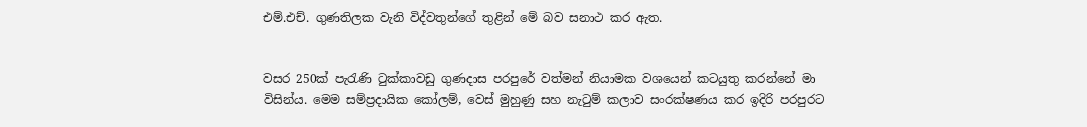එම්.එච්. ගුණතිලක වැනි විද්වතුන්ගේ තුළින් මේ බව සනාථ කර ඇත.


වසර 250ක් පැරැණි ටුක්කාවඩු ගුණදාස පරපුරේ වත්මන් නියාමක වශයෙන් කටයුතු කරන්නේ මා විසින්ය. මෙම සම්ප්‍රදායික කෝලම්, වෙස් මුහුණු සහ නැටුම් කලාව සංරක්ෂණය කර ඉදිරි පරපුරට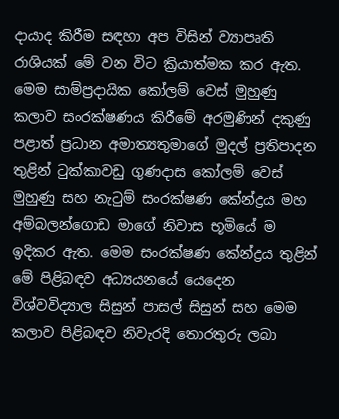දායාද කිරීම සඳහා අප විසින් ව්‍යාපෘති රාශියක් මේ වන විට ක්‍රියාත්මක කර ඇත. මෙම සාම්ප්‍රදායික කෝලම් වෙස් මුහුණු කලාව සංරක්ෂණය කිරීමේ අරමුණින් දකුණු පළාත් ප්‍රධාන අමාත්‍යතුමාගේ මුදල් ප්‍රතිපාදන තුළින් ටුක්කාවඩු ගුණදාස කෝලම් වෙස් මුහුණු සහ නැටුම් සංරක්ෂණ කේන්ද්‍රය මහ අම්බලන්ගොඩ මාගේ නිවාස භූමියේ ම ඉදිකර ඇත. මෙම සංරක්ෂණ කේන්ද්‍රය තුළින් මේ පිළිබඳව අධ්‍යයනයේ යෙදෙන විශ්වවිද්‍යාල සිසුන් පාසල් සිසුන් සහ මෙම කලාව පිළිබඳව නිවැරදි තොරතුරු ලබා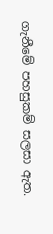ගැනීමේ පහසුකම් සලසා ඇත.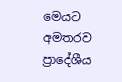මෙයට අමතරව ප්‍රාදේශීය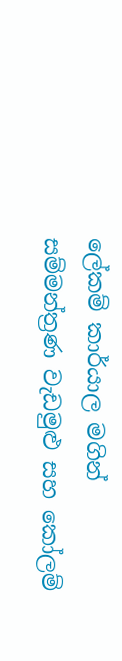ලේකම් කාර්යාල මගින් සම්මන්ත්‍රණ වැඩමුළු සහ කෝලම්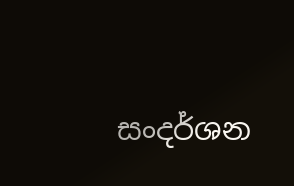සංදර්ශන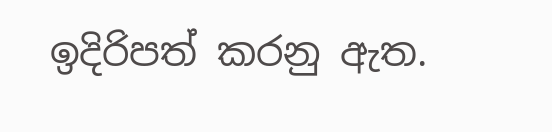ඉදිරිපත් කරනු ඇත.